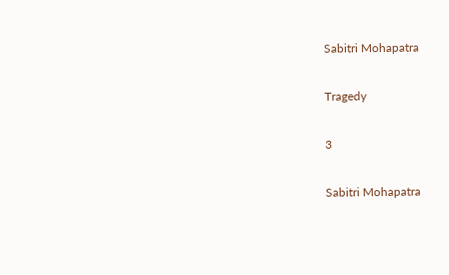Sabitri Mohapatra

Tragedy

3

Sabitri Mohapatra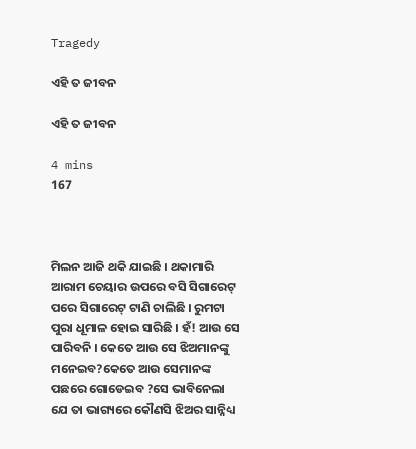Tragedy

ଏହି ତ ଜୀବନ

ଏହି ତ ଜୀବନ

4 mins
167



ମିଲନ ଆଜି ଥକି ଯାଇଛି । ଥକାମାରି ଆରାମ ଚେୟାର ଉପରେ ବସି ସିଗାରେଟ୍ ପରେ ସିଗାରେଟ୍ ଟାଣି ଚାଲିଛି । ରୁମଟା ପୁରା ଧୂମାଳ ହୋଇ ସାରିଛି । ହଁ! ଆଉ ସେ ପାରିବନି । କେତେ ଆଉ ସେ ଝିଅମାନଙ୍କୁ ମନେଇବ?କେତେ ଆଉ ସେମାନଙ୍କ ପଛରେ ଗୋଡେଇବ ?ସେ ଭାବିନେଲା ଯେ ତା ଭାଗ୍ୟରେ କୌଣସି ଝିଅର ସାନ୍ନିଧ୍ୟ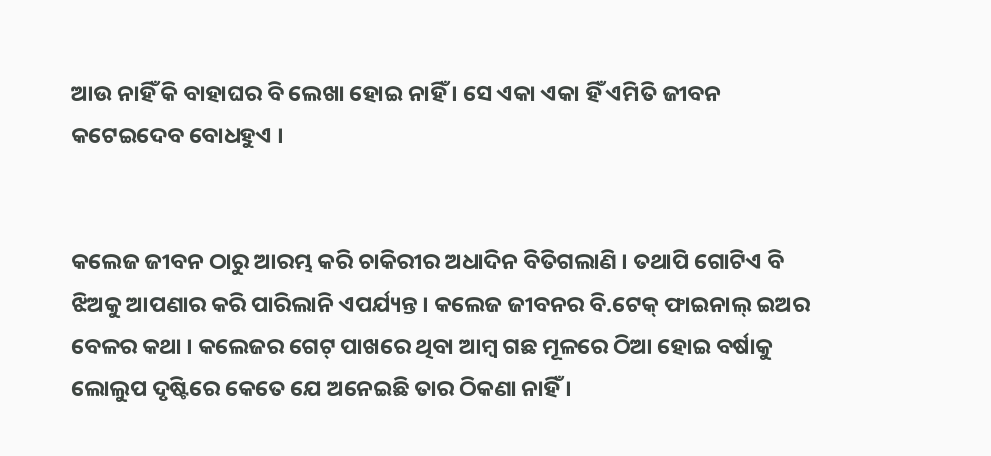ଆଉ ନାହିଁ କି ବାହାଘର ବି ଲେଖା ହୋଇ ନାହିଁ । ସେ ଏକା ଏକା ହିଁ ଏମିତି ଜୀବନ କଟେଇଦେବ ବୋଧହୁଏ ।


କଲେଜ ଜୀବନ ଠାରୁ ଆରମ୍ଭ କରି ଚାକିରୀର ଅଧାଦିନ ବିତିଗଲାଣି । ତଥାପି ଗୋଟିଏ ବି ଝିଅକୁ ଆପଣାର କରି ପାରିଲାନି ଏପର୍ଯ୍ୟନ୍ତ । କଲେଜ ଜୀବନର ବି.ଟେକ୍ ଫାଇନାଲ୍ ଇଅର ବେଳର କଥା । କଲେଜର ଗେଟ୍ ପାଖରେ ଥିବା ଆମ୍ବ ଗଛ ମୂଳରେ ଠିଆ ହୋଇ ବର୍ଷାକୁ ଲୋଲୁପ ଦୃଷ୍ଟିରେ କେତେ ଯେ ଅନେଇଛି ତାର ଠିକଣା ନାହିଁ ।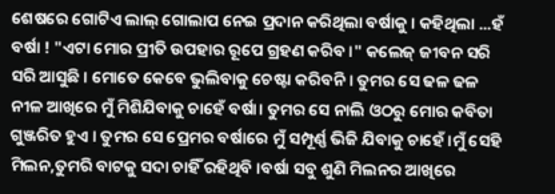ଶେଷରେ ଗୋଟିଏ ଲାଲ୍ ଗୋଲାପ ନେଇ ପ୍ରଦାନ କରିଥିଲା ବର୍ଷାକୁ । କହିଥିଲା ...ହଁ ବର୍ଷା ! "ଏଟା ମୋର ପ୍ରୀତି ଉପହାର ରୂପେ ଗ୍ରହଣ କରିବ ।" କଲେଜ୍ ଜୀବନ ସରି ସରି ଆସୁଛି । ମୋତେ କେବେ ଭୁଲିବାକୁ ଚେଷ୍ଟା କରିବନି । ତୁମର ସେ ଢଳ ଢଳ ନୀଳ ଆଖିରେ ମୁଁ ମିଶିଯିବାକୁ ଚାହେଁ ବର୍ଷା। ତୁମର ସେ ନାଲି ଓଠରୁ ମୋର କବିତା ଗୁଞ୍ଜରିତ ହୁଏ । ତୁମର ସେ ପ୍ରେମର ବର୍ଷାରେ ମୁଁ ସମ୍ପୂର୍ଣ୍ଣ ଭିଜି ଯିବାକୁ ଚାହେଁ ।ମୁଁ ସେହି ମିଲନ,ତୁମରି ବାଟକୁ ସଦା ଚାହିଁ ରହିଥିବି ।ବର୍ଷା ସବୁ ଶୁଣି ମିଲନର ଆଖିରେ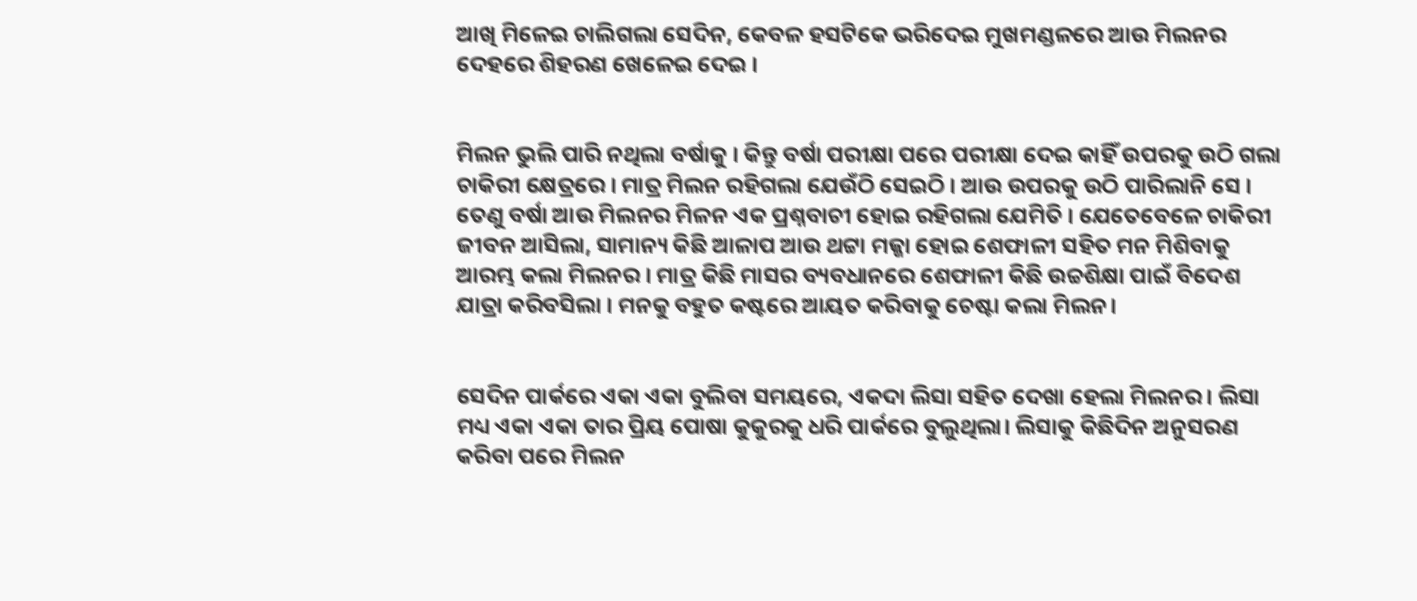ଆଖି ମିଳେଇ ଚାଲିଗଲା ସେଦିନ, କେବଳ ହସଟିକେ ଭରିଦେଇ ମୁଖମଣ୍ଡଳରେ ଆଉ ମିଲନର ଦେହରେ ଶିହରଣ ଖେଳେଇ ଦେଇ ।


ମିଲନ ଭୁଲି ପାରି ନଥିଲା ବର୍ଷାକୁ । କିନ୍ତୁ ବର୍ଷା ପରୀକ୍ଷା ପରେ ପରୀକ୍ଷା ଦେଇ କାହିଁ ଉପରକୁ ଉଠି ଗଲା ଚାକିରୀ କ୍ଷେତ୍ରରେ । ମାତ୍ର ମିଲନ ରହିଗଲା ଯେଉଁଠି ସେଇଠି । ଆଉ ଉପରକୁ ଉଠି ପାରିଲାନି ସେ । ତେଣୁ ବର୍ଷା ଆଉ ମିଲନର ମିଳନ ଏକ ପ୍ରଶ୍ନବାଚୀ ହୋଇ ରହିଗଲା ଯେମିତି । ଯେତେବେଳେ ଚାକିରୀ ଜୀବନ ଆସିଲା, ସାମାନ୍ୟ କିଛି ଆଳାପ ଆଉ ଥଟ୍ଟା ମଜ୍ଜା ହୋଇ ଶେଫାଳୀ ସହିତ ମନ ମିଶିବାକୁ ଆରମ୍ଭ କଲା ମିଲନର । ମାତ୍ର କିଛି ମାସର ବ୍ୟବଧାନରେ ଶେଫାଳୀ କିଛି ଉଚ୍ଚଶିକ୍ଷା ପାଇଁ ବିଦେଶ ଯାତ୍ରା କରିବସିଲା । ମନକୁ ବହୁତ କଷ୍ଟରେ ଆୟତ କରିବାକୁ ଚେଷ୍ଟା କଲା ମିଲନ।


ସେଦିନ ପାର୍କରେ ଏକା ଏକା ବୁଲିବା ସମୟରେ, ଏକଦା ଲିସା ସହିତ ଦେଖା ହେଲା ମିଲନର । ଲିସା ମଧ୍ୟ ଏକା ଏକା ତାର ପ୍ରିୟ ପୋଷା କୁକୁରକୁ ଧରି ପାର୍କରେ ବୁଲୁଥିଲା। ଲିସାକୁ କିଛିଦିନ ଅନୁସରଣ କରିବା ପରେ ମିଲନ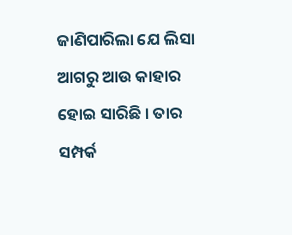ଜାଣିପାରିଲା ଯେ ଲିସା ଆଗରୁ ଆଉ କାହାର ହୋଇ ସାରିଛି । ତାର ସମ୍ପର୍କ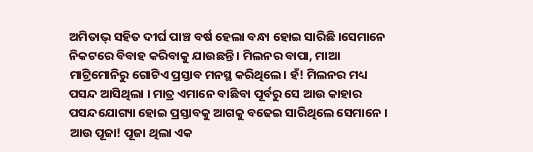ଅମିତାଭ୍ ସହିତ ଦୀର୍ଘ ପାଞ୍ଚ ବର୍ଷ ହେଲା ବନ୍ଧା ହୋଇ ସାରିଛି ।ସେମାନେ ନିକଟରେ ବିବାହ କରିବାକୁ ଯାଉଛନ୍ତି । ମିଲନର ବାପା, ମାଆ ମାଟ୍ରିମୋନିରୁ ଗୋଟିଏ ପ୍ରସ୍ତାବ ମନସ୍ଥ କରିଥିଲେ। ହଁ! ମିଲନର ମଧ୍ୟ ପସନ୍ଦ ଆସିଥିଲା । ମାତ୍ର ଏମାନେ ବାଛିବା ପୂର୍ବରୁ ସେ ଆଉ କାହାର ପସନ୍ଦଯୋଗ୍ୟା ହୋଇ ପ୍ରସ୍ତାବକୁ ଆଗକୁ ବଢେଇ ସାରିଥିଲେ ସେମାନେ । ଆଉ ପୂଜା! ପୂଜା ଥିଲା ଏକ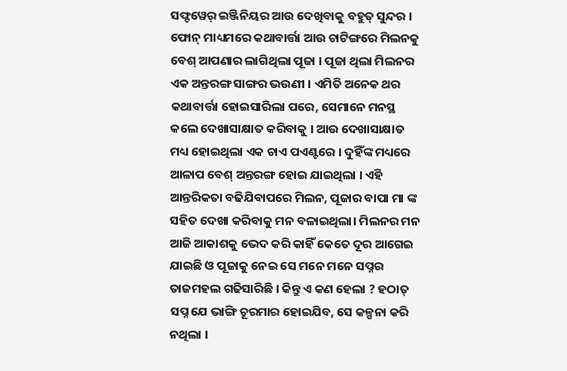ସଫ୍ଟୱେର୍ ଇଞ୍ଜିନିୟର ଆଉ ଦେଖିବାକୁ ବହୁତ୍ ସୁନ୍ଦର । ଫୋନ୍ ମାଧ୍ୟମରେ କଥାବାର୍ତ୍ତା ଆଉ ଚାଟିଙ୍ଗରେ ମିଲନକୁ ବେଶ୍ ଆପଣାର ଲାଗିଥିଲା ପୂଜା । ପୂଜା ଥିଲା ମିଲନର ଏକ ଅନ୍ତରଙ୍ଗ ସାଙ୍ଗର ଭଉଣୀ । ଏମିତି ଅନେକ ଥର କଥାବାର୍ତ୍ତା ହୋଇସାରିଲା ପରେ, ସେମାନେ ମନସ୍ଥ କଲେ ଦେଖାସାକ୍ଷାତ କରିବାକୁ । ଆଉ ଦେଖାସାକ୍ଷାତ ମଧ୍ୟ ହୋଇଥିଲା ଏକ ଚାଏ ପଏଣ୍ଟରେ । ଦୁହିଁଙ୍କ ମଧ୍ୟରେ ଆଳାପ ବେଶ୍ ଅନ୍ତରଙ୍ଗ ହୋଇ ଯାଇଥିଲା । ଏହି ଆନ୍ତରିକତା ବଢିଯିବାପରେ ମିଲନ, ପୂଜାର ବାପା ମା ଙ୍କ ସହିତ ଦେଖା କରିବାକୁ ମନ ବଳାଇଥିଲା। ମିଲନର ମନ ଆଜି ଆକାଶକୁ ଭେଦ କରି କାହିଁ କେତେ ଦୂର ଆଗେଇ ଯାଇଛି ଓ ପୂଜାକୁ ନେଇ ସେ ମନେ ମନେ ସପ୍ନର ତାଜମହଲ ଗଢିସାରିଛି । କିନ୍ତୁ ଏ କଣ ହେଲା ? ହଠାତ୍ ସପ୍ନ ଯେ ଭାଙ୍ଗି ଚୂରମାର ହୋଇଯିବ, ସେ କଳ୍ପନା କରି ନଥିଲା ।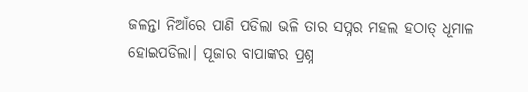ଜଳନ୍ତା ନିଆଁରେ ପାଣି ପଡିଲା ଭଳି ତାର ସପ୍ନର ମହଲ ହଠାତ୍ ଧୂମାଳ ହୋଇପଡିଲା। ପୂଜାର ବାପାଙ୍କର ପ୍ରଶ୍ନ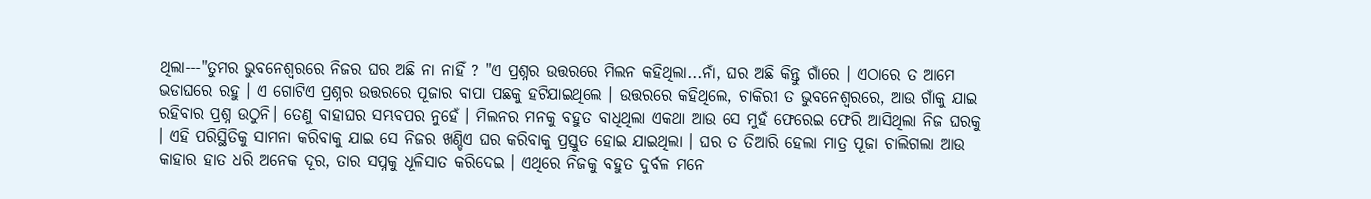ଥିଲା---"ତୁମର ଭୁବନେଶ୍ୱରରେ ନିଜର ଘର ଅଛି ନା ନାହିଁ ? "ଏ ପ୍ରଶ୍ନର ଉତ୍ତରରେ ମିଲନ କହିଥିଲା...ନାଁ, ଘର ଅଛି କିନ୍ତୁ ଗାଁରେ । ଏଠାରେ ତ ଆମେ ଭଡାଘରେ ରହୁ । ଏ ଗୋଟିଏ ପ୍ରଶ୍ନର ଉତ୍ତରରେ ପୂଜାର ବାପା ପଛକୁ ହଟିଯାଇଥିଲେ । ଉତ୍ତରରେ କହିଥିଲେ, ଚାକିରୀ ତ ଭୁବନେଶ୍ୱରରେ, ଆଉ ଗାଁକୁ ଯାଇ ରହିବାର ପ୍ରଶ୍ନ ଉଠୁନି। ତେଣୁ ବାହାଘର ସମ୍ଭବପର ନୁହେଁ । ମିଲନର ମନକୁ ବହୁତ ବାଧିଥିଲା ଏକଥା ଆଉ ସେ ମୁହଁ ଫେରେଇ ଫେରି ଆସିଥିଲା ନିଜ ଘରକୁ । ଏହି ପରିସ୍ଥିତିକୁ ସାମନା କରିବାକୁ ଯାଇ ସେ ନିଜର ଖଣ୍ଡିଏ ଘର କରିବାକୁ ପ୍ରସ୍ତୁତ ହୋଇ ଯାଇଥିଲା । ଘର ତ ତିଆରି ହେଲା ମାତ୍ର ପୂଜା ଚାଲିଗଲା ଆଉ କାହାର ହାତ ଧରି ଅନେକ ଦୂର, ତାର ସପ୍ନକୁ ଧୂଳିସାତ କରିଦେଇ । ଏଥିରେ ନିଜକୁ ବହୁତ ଦୁର୍ବଳ ମନେ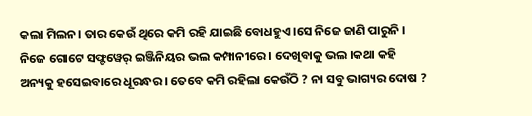କଲା ମିଲନ। ତାର କେଉଁ ଥିରେ କମି ରହି ଯାଇଛି ବୋଧହୁଏ ।ସେ ନିଜେ ଜାଣି ପାରୁନି । ନିଜେ ଗୋଟେ ସଫ୍ଟୱେର୍ ଇଞ୍ଜିନିୟର ଭଲ କମ୍ପାନୀରେ । ଦେଖିବାକୁ ଭଲ ।କଥା କହି ଅନ୍ୟକୁ ହସେଇବାରେ ଧୂରନ୍ଧର । ତେବେ କମି ରହିଲା କେଉଁଠି ? ନା ସବୁ ଭାଗ୍ୟର ଦୋଷ ?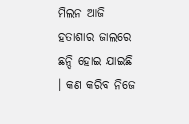ମିଲନ ଆଜି ହତାଶାର ଜାଲରେ ଛନ୍ଦି ହୋଇ ଯାଇଛି । କଣ କରିବ ନିଜେ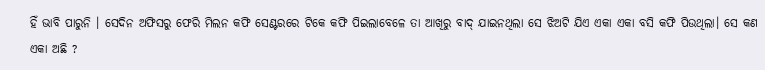ହିଁ ଭାବି ପାରୁନି । ସେଦିନ ଅଫିସରୁ ଫେରି ମିଲନ କଫି ସେଣ୍ଟରରେ ଟିକେ କଫି ପିଇଲାବେଳେ ତା ଆଖିରୁ ବାଦ୍ ଯାଇନଥିଲା ସେ ଝିଅଟି ଯିଏ ଏକା ଏକା ବସି କଫି ପିଉଥିଲା। ସେ କଣ ଏକା ଅଛି ?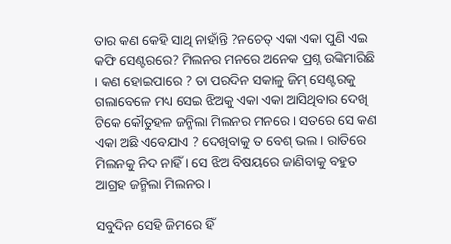ତାର କଣ କେହି ସାଥି ନାହାଁନ୍ତି ?ନଚେତ୍ ଏକା ଏକା ପୁଣି ଏଇ କଫି ସେଣ୍ଟରରେ? ମିଲନର ମନରେ ଅନେକ ପ୍ରଶ୍ନ ଉଙ୍କିମାରିଛି । କଣ ହୋଇପାରେ ? ତା ପରଦିନ ସକାଳୁ ଜିମ୍ ସେଣ୍ଟରକୁ ଗଲାବେଳେ ମଧ୍ୟ ସେଇ ଝିଅକୁ ଏକା ଏକା ଆସିଥିବାର ଦେଖି ଟିକେ କୌତୁହଳ ଜନ୍ମିଲା ମିଲନର ମନରେ । ସତରେ ସେ କଣ ଏକା ଅଛି ଏବେଯାଏ ? ଦେଖିବାକୁ ତ ବେଶ୍ ଭଲ । ରାତିରେ ମିଲନକୁ ନିଦ ନାହିଁ । ସେ ଝିଅ ବିଷୟରେ ଜାଣିବାକୁ ବହୁତ ଆଗ୍ରହ ଜନ୍ମିଲା ମିଲନର ।

ସବୁଦିନ ସେହି ଜିମରେ ହିଁ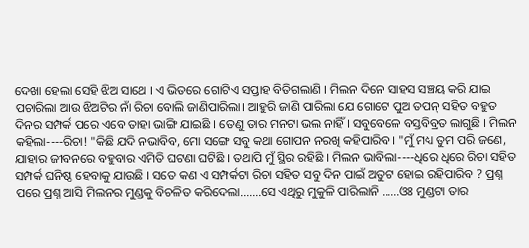ଦେଖା ହେଲା ସେହି ଝିଅ ସାଥେ । ଏ ଭିତରେ ଗୋଟିଏ ସପ୍ତାହ ବିତିଗଲାଣି । ମିଲନ ଦିନେ ସାହସ ସଞ୍ଚୟ କରି ଯାଇ ପଚାରିଲା ଆଉ ଝିଅଟିର ନାଁ ରିଚା ବୋଲି ଜାଣିପାରିଲା। ଆହୁରି ଜାଣି ପାରିଲା ଯେ ଗୋଟେ ପୁଅ ତପନ୍ ସହିତ ବହୁତ ଦିନର ସମ୍ପର୍କ ପରେ ଏବେ ତାହା ଭାଙ୍ଗି ଯାଇଛି । ତେଣୁ ତାର ମନଟା ଭଲ ନାହିଁ । ସବୁବେଳେ ବସ୍ତବିବ୍ରତ ଲାଗୁଛି । ମିଲନ କହିଲା----ରିଚା! "କିଛି ଯଦି ନଭାବିବ, ମୋ ସଙ୍ଗେ ସବୁ କଥା ଗୋପନ ନରଖି କହିପାରିବ। "ମୁଁ ମଧ୍ୟ ତୁମ ପରି ଜଣେ, ଯାହାର ଜୀବନରେ ବହୁବାର ଏମିତି ଘଟଣା ଘଟିଛି । ତଥାପି ମୁଁ ସ୍ଥିର ରହିଛି । ମିଲନ ଭାବିଲା----ଧିରେ ଧିରେ ରିଚା ସହିତ ସମ୍ପର୍କ ଘନିଷ୍ଠ ହେବାକୁ ଯାଉଛି । ସତେ କଣ ଏ ସମ୍ପର୍କଟା ରିଚା ସହିତ ସବୁ ଦିନ ପାଇଁ ଅତୁଟ ହୋଇ ରହିପାରିବ ? ପ୍ରଶ୍ନ ପରେ ପ୍ରଶ୍ନ ଆସି ମିଲନର ମୁଣ୍ଡକୁ ବିଚଳିତ କରିଦେଲା.......ସେ ଏଥିରୁ ମୁକୁଳି ପାରିଲାନି ......ଓଃ ମୁଣ୍ଡଟା ତାର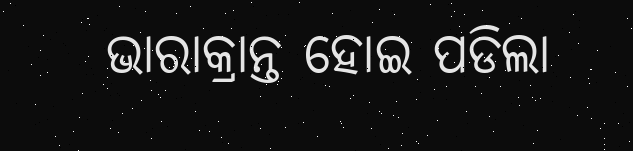ଭାରାକ୍ରାନ୍ତ ହୋଇ ପଡିଲା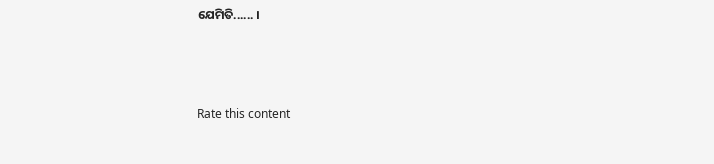ଯେମିତି...... ।



Rate this content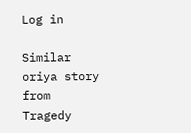Log in

Similar oriya story from Tragedy